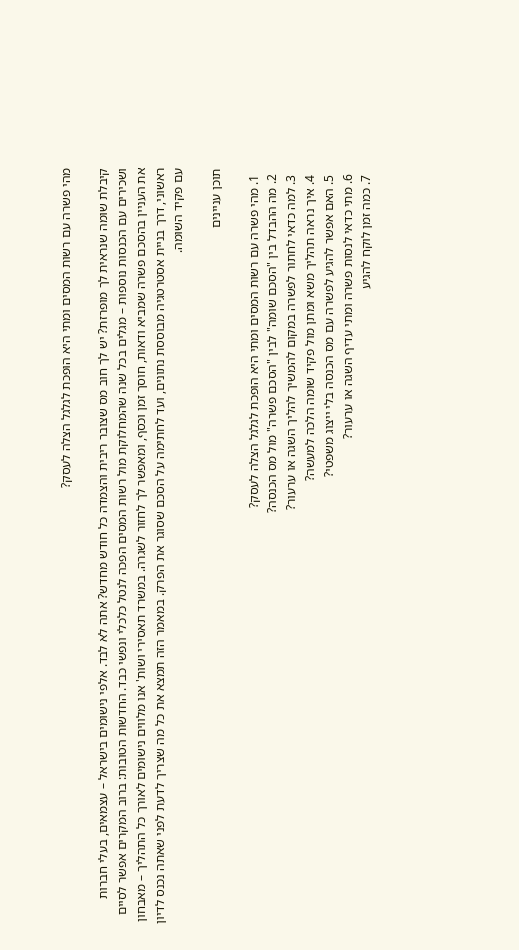מהי פשרה עם רשות המסים ומתי היא הופכת לגלגל הצלה לעסק?

קיבלת שומה שנראית לך מופרזת? יש לך חוב מס שצובר ריבית והצמדה כל חודש מחדש? אתה לא לבד. אלפי נישומים בישראל – עצמאים, בעלי חברות ושכירים עם הכנסות נוספות – מגלים בכל שנה שהמחלוקת מול רשות המסים הפכה לנטל כלכלי ונפשי כבד. החדשות הטובות: ברוב המקרים אפשר לסיים את העניין בהסכם פשרה שמביא ודאות, חוסך זמן וכסף, ומאפשר לך לחזור לשגרה. במשרד תאסירי ושות' אנו מלווים נישומים לאורך כל התהליך – מאבחון ראשוני, דרך בניית אסטרטגיה מבוססת נתונים, ועד לחתימה על הסכם שסוגר את הפרק. במאמר הזה תמצא את כל מה שצריך לדעת לפני שאתה נכנס לדיון עם פקיד השומה.

תוכן עניינים

  1. מהי פשרה עם רשות המסים ומתי היא הופכת לגלגל הצלה לעסק?
  2. מה ההבדל בין "הסכם שומה" לבין "הסכם פשרה" מול מס הכנסה?
  3. למה כדאי לחתור לפשרה במקום להמשיך להליך השגה או ערעור?
  4. איך נראה תהליך משא ומתן מול פקיד שומה הלכה למעשה?
  5. האם אפשר להגיע לפשרה עם מס הכנסה בלי ייצוג משפטי?
  6. מתי כדאי לנסות פשרה ומתי עדיף השגה או ערעור?
  7. כמה זמן לוקח להגיע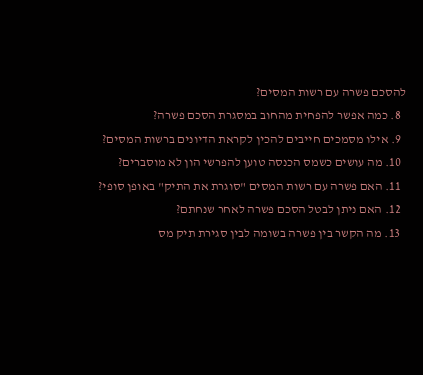להסכם פשרה עם רשות המסים?
  8. כמה אפשר להפחית מהחוב במסגרת הסכם פשרה?
  9. אילו מסמכים חייבים להכין לקראת הדיונים ברשות המסים?
  10. מה עושים כשמס הכנסה טוען להפרשי הון לא מוסברים?
  11. האם פשרה עם רשות המסים "סוגרת את התיק" באופן סופי?
  12. האם ניתן לבטל הסכם פשרה לאחר שנחתם?
  13. מה הקשר בין פשרה בשומה לבין סגירת תיק מס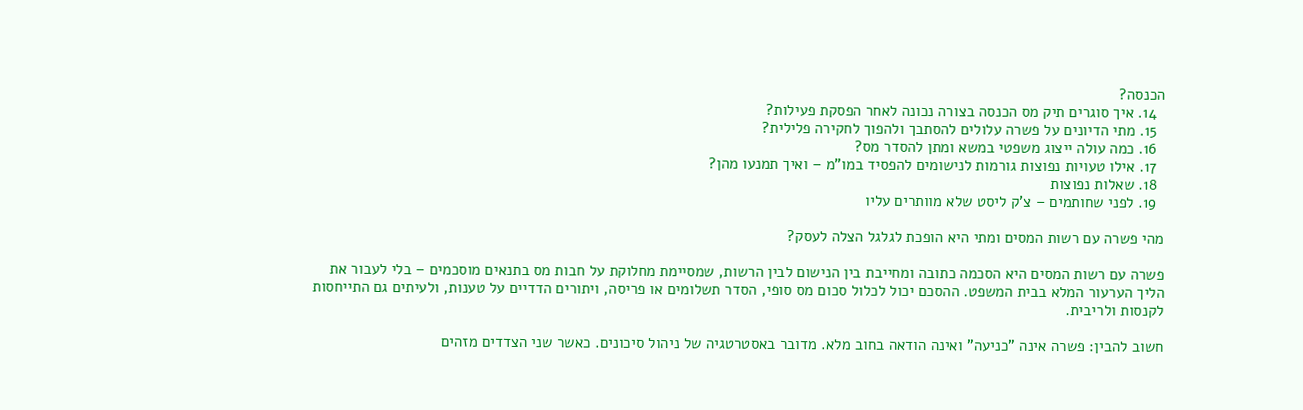הכנסה?
  14. איך סוגרים תיק מס הכנסה בצורה נכונה לאחר הפסקת פעילות?
  15. מתי הדיונים על פשרה עלולים להסתבך ולהפוך לחקירה פלילית?
  16. כמה עולה ייצוג משפטי במשא ומתן להסדר מס?
  17. אילו טעויות נפוצות גורמות לנישומים להפסיד במו"מ – ואיך תמנעו מהן?
  18. שאלות נפוצות
  19. לפני שחותמים – צ'ק ליסט שלא מוותרים עליו

מהי פשרה עם רשות המסים ומתי היא הופכת לגלגל הצלה לעסק?

פשרה עם רשות המסים היא הסכמה כתובה ומחייבת בין הנישום לבין הרשות, שמסיימת מחלוקת על חבות מס בתנאים מוסכמים – בלי לעבור את הליך הערעור המלא בבית המשפט. ההסכם יכול לכלול סכום מס סופי, הסדר תשלומים או פריסה, ויתורים הדדיים על טענות, ולעיתים גם התייחסות לקנסות ולריבית.

חשוב להבין: פשרה אינה "כניעה" ואינה הודאה בחוב מלא. מדובר באסטרטגיה של ניהול סיכונים. כאשר שני הצדדים מזהים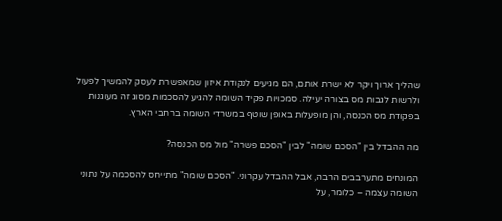שהליך ארוך ויקר לא ישרת אותם, הם מגיעים לנקודת איזון שמאפשרת לעסק להמשיך לפעול ולרשות לגבות מס בצורה יעילה. סמכויות פקיד השומה להגיע להסכמות מסוג זה מעוגנות בפקודת מס הכנסה, והן מופעלות באופן שוטף במשרדי השומה ברחבי הארץ.

מה ההבדל בין "הסכם שומה" לבין "הסכם פשרה" מול מס הכנסה?

המונחים מתערבבים הרבה, אבל ההבדל עקרוני. "הסכם שומה" מתייחס להסכמה על נתוני השומה עצמה – כלומר, על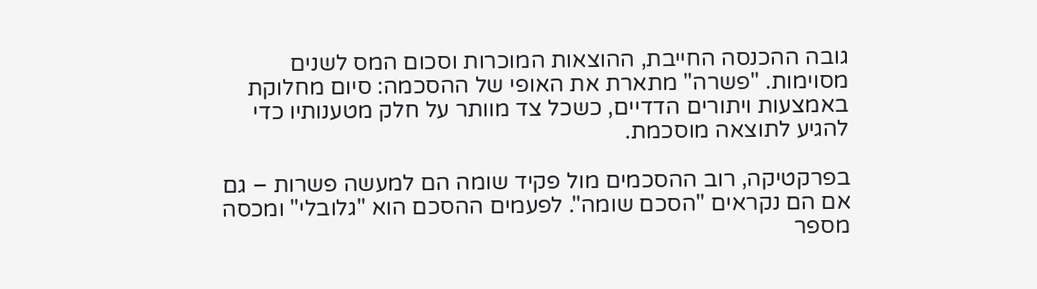גובה ההכנסה החייבת, ההוצאות המוכרות וסכום המס לשנים מסוימות. "פשרה" מתארת את האופי של ההסכמה: סיום מחלוקת באמצעות ויתורים הדדיים, כשכל צד מוותר על חלק מטענותיו כדי להגיע לתוצאה מוסכמת.

בפרקטיקה, רוב ההסכמים מול פקיד שומה הם למעשה פשרות – גם אם הם נקראים "הסכם שומה". לפעמים ההסכם הוא "גלובלי" ומכסה מספר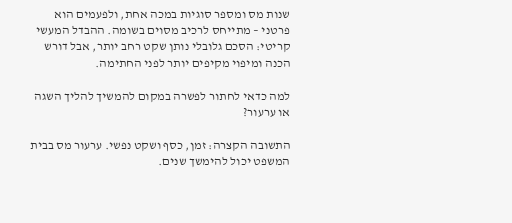שנות מס ומספר סוגיות במכה אחת, ולפעמים הוא פרטני – מתייחס לרכיב מסוים בשומה. ההבדל המעשי קריטי: הסכם גלובלי נותן שקט רחב יותר, אבל דורש הכנה ומיפוי מקיפים יותר לפני החתימה.

למה כדאי לחתור לפשרה במקום להמשיך להליך השגה או ערעור?

התשובה הקצרה: זמן, כסף ושקט נפשי. ערעור מס בבית המשפט יכול להימשך שנים.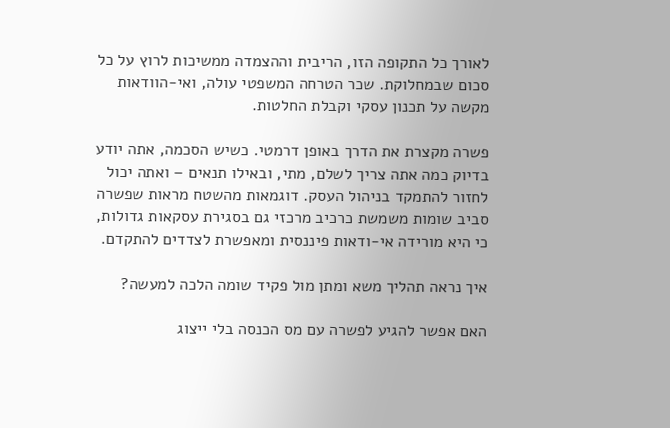לאורך כל התקופה הזו, הריבית וההצמדה ממשיכות לרוץ על כל סכום שבמחלוקת. שכר הטרחה המשפטי עולה, ואי-הוודאות מקשה על תכנון עסקי וקבלת החלטות.

פשרה מקצרת את הדרך באופן דרמטי. כשיש הסכמה, אתה יודע בדיוק כמה אתה צריך לשלם, מתי, ובאילו תנאים – ואתה יכול לחזור להתמקד בניהול העסק. דוגמאות מהשטח מראות שפשרה סביב שומות משמשת כרכיב מרכזי גם בסגירת עסקאות גדולות, כי היא מורידה אי-ודאות פיננסית ומאפשרת לצדדים להתקדם.

איך נראה תהליך משא ומתן מול פקיד שומה הלכה למעשה?

האם אפשר להגיע לפשרה עם מס הכנסה בלי ייצוג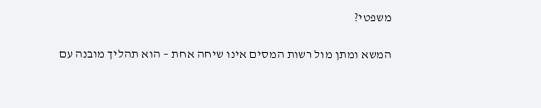משפטי?

המשא ומתן מול רשות המסים אינו שיחה אחת – הוא תהליך מובנה עם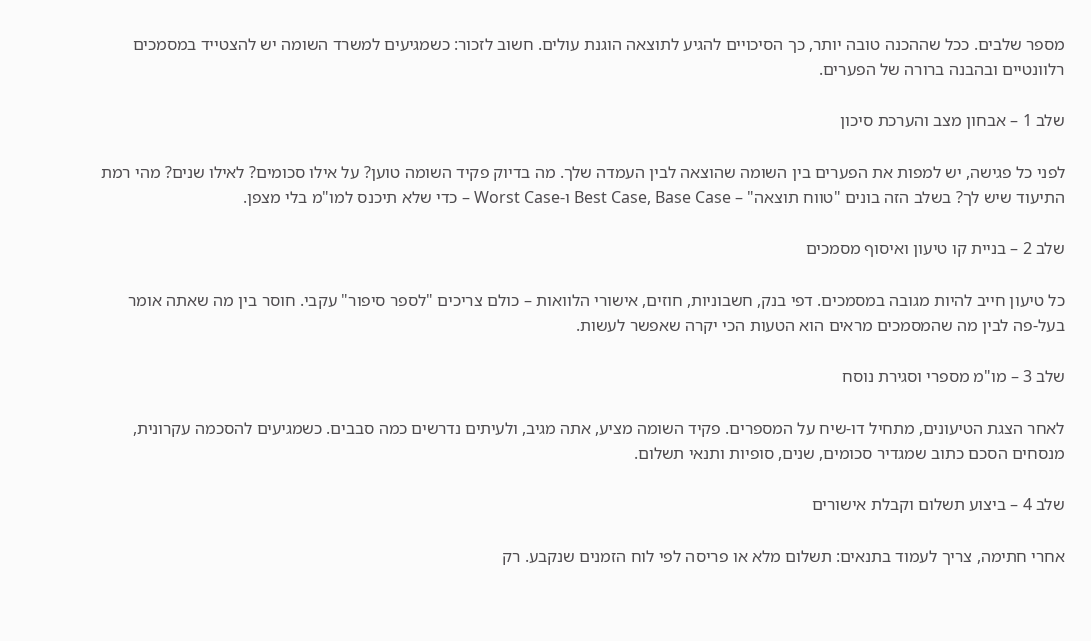מספר שלבים. ככל שההכנה טובה יותר, כך הסיכויים להגיע לתוצאה הוגנת עולים. חשוב לזכור: כשמגיעים למשרד השומה יש להצטייד במסמכים רלוונטיים ובהבנה ברורה של הפערים.

שלב 1 – אבחון מצב והערכת סיכון

לפני כל פגישה, יש למפות את הפערים בין השומה שהוצאה לבין העמדה שלך. מה בדיוק פקיד השומה טוען? על אילו סכומים? לאילו שנים? מהי רמת התיעוד שיש לך? בשלב הזה בונים "טווח תוצאה" – Best Case, Base Case ו-Worst Case – כדי שלא תיכנס למו"מ בלי מצפן.

שלב 2 – בניית קו טיעון ואיסוף מסמכים

כל טיעון חייב להיות מגובה במסמכים. דפי בנק, חשבוניות, חוזים, אישורי הלוואות – כולם צריכים "לספר סיפור" עקבי. חוסר בין מה שאתה אומר בעל-פה לבין מה שהמסמכים מראים הוא הטעות הכי יקרה שאפשר לעשות.

שלב 3 – מו"מ מספרי וסגירת נוסח

לאחר הצגת הטיעונים, מתחיל דו-שיח על המספרים. פקיד השומה מציע, אתה מגיב, ולעיתים נדרשים כמה סבבים. כשמגיעים להסכמה עקרונית, מנסחים הסכם כתוב שמגדיר סכומים, שנים, סופיות ותנאי תשלום.

שלב 4 – ביצוע תשלום וקבלת אישורים

אחרי חתימה, צריך לעמוד בתנאים: תשלום מלא או פריסה לפי לוח הזמנים שנקבע. רק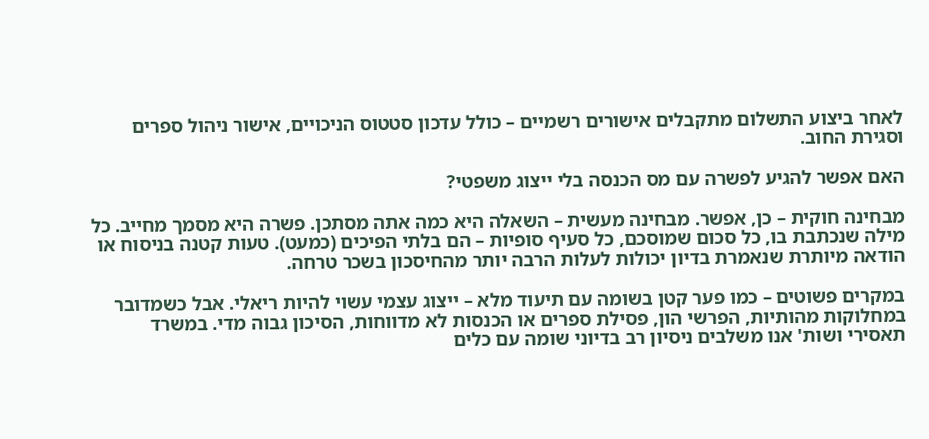לאחר ביצוע התשלום מתקבלים אישורים רשמיים – כולל עדכון סטטוס הניכויים, אישור ניהול ספרים וסגירת החוב.

האם אפשר להגיע לפשרה עם מס הכנסה בלי ייצוג משפטי?

מבחינה חוקית – כן, אפשר. מבחינה מעשית – השאלה היא כמה אתה מסתכן. פשרה היא מסמך מחייב. כל מילה שנכתבת בו, כל סכום שמוסכם, כל סעיף סופיות – הם בלתי הפיכים (כמעט). טעות קטנה בניסוח או הודאה מיותרת שנאמרת בדיון יכולות לעלות הרבה יותר מהחיסכון בשכר טרחה.

במקרים פשוטים – כמו פער קטן בשומה עם תיעוד מלא – ייצוג עצמי עשוי להיות ריאלי. אבל כשמדובר במחלוקות מהותיות, הפרשי הון, פסילת ספרים או הכנסות לא מדווחות, הסיכון גבוה מדי. במשרד תאסירי ושות' אנו משלבים ניסיון רב בדיוני שומה עם כלים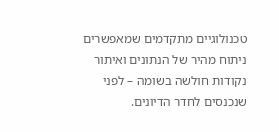טכנולוגיים מתקדמים שמאפשרים ניתוח מהיר של הנתונים ואיתור נקודות חולשה בשומה – לפני שנכנסים לחדר הדיונים.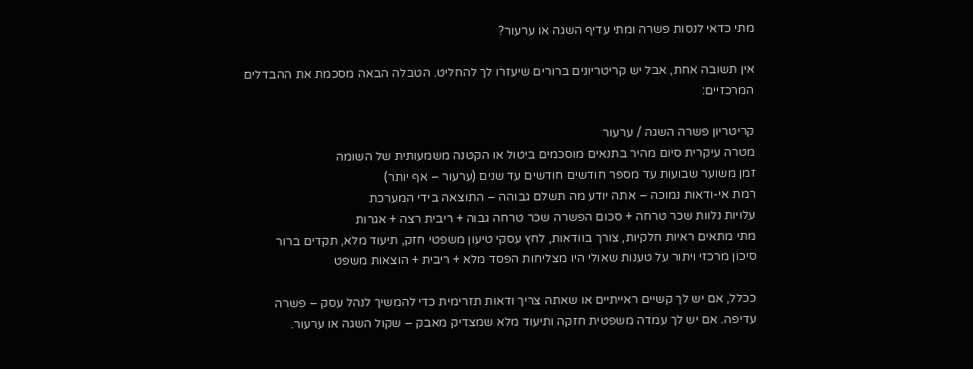מתי כדאי לנסות פשרה ומתי עדיף השגה או ערעור?

אין תשובה אחת, אבל יש קריטריונים ברורים שיעזרו לך להחליט. הטבלה הבאה מסכמת את ההבדלים המרכזיים:

קריטריון פשרה השגה / ערעור
מטרה עיקרית סיום מהיר בתנאים מוסכמים ביטול או הקטנה משמעותית של השומה
זמן משוער שבועות עד מספר חודשים חודשים עד שנים (ערעור – אף יותר)
רמת אי-ודאות נמוכה – אתה יודע מה תשלם גבוהה – התוצאה בידי המערכת
עלויות נלוות שכר טרחה + סכום הפשרה שכר טרחה גבוה + ריבית רצה + אגרות
מתי מתאים ראיות חלקיות, צורך בוודאות, לחץ עסקי טיעון משפטי חזק, תיעוד מלא, תקדים ברור
סיכון מרכזי ויתור על טענות שאולי היו מצליחות הפסד מלא + ריבית + הוצאות משפט

ככלל, אם יש לך קשיים ראייתיים או שאתה צריך ודאות תזרימית כדי להמשיך לנהל עסק – פשרה עדיפה. אם יש לך עמדה משפטית חזקה ותיעוד מלא שמצדיק מאבק – שקול השגה או ערעור.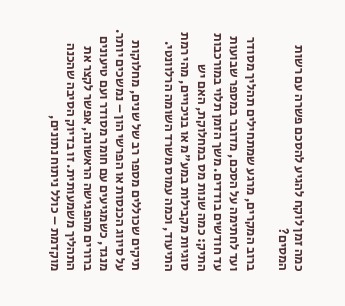כמה זמן לוקח להגיע להסכם פשרה עם רשות המסים?

ברוב המקרים, מרגע שמתחילים תהליך מסודר ועד לחתימה על הסכם, מדובר במספר שבועות עד חודשים בודדים. משך הזמן תלוי במורכבות התיק: כמה שנות מס במחלוקת, האם יש סוגיות מקבילות במע"מ או בניכויים, מהי רמת התיעוד, וכמה עמוס משרד השומה הרלוונטי.

תיקים שכוללים מספר רב של שנים, מחלוקות על סיווג הכנסות או הפרשי הון – נמשכים יותר. מנגד, כשמגיעים עם חומר מסודר ועם טיעונים ברורים מהפגישה הראשונה, אפשר לקצר את התהליך משמעותית. זו בדיוק הסיבה שהכנה מוקדמת – כולל ניתוח נתונים,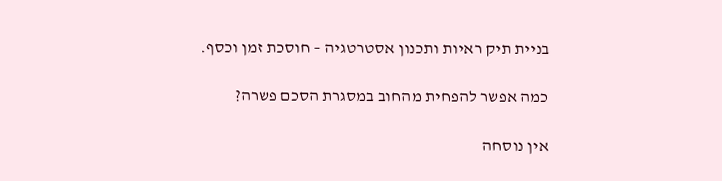בניית תיק ראיות ותכנון אסטרטגיה – חוסכת זמן וכסף.

כמה אפשר להפחית מהחוב במסגרת הסכם פשרה?

אין נוסחה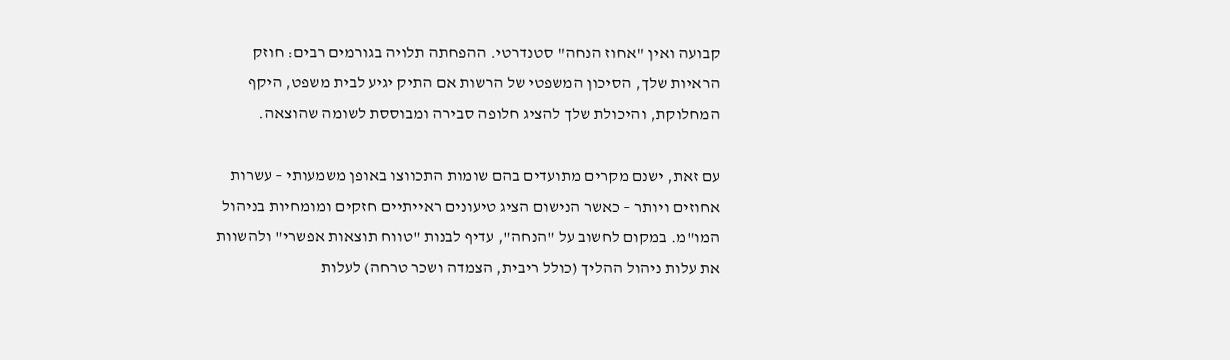קבועה ואין "אחוז הנחה" סטנדרטי. ההפחתה תלויה בגורמים רבים: חוזק הראיות שלך, הסיכון המשפטי של הרשות אם התיק יגיע לבית משפט, היקף המחלוקת, והיכולת שלך להציג חלופה סבירה ומבוססת לשומה שהוצאה.

עם זאת, ישנם מקרים מתועדים בהם שומות התכווצו באופן משמעותי – עשרות אחוזים ויותר – כאשר הנישום הציג טיעונים ראייתיים חזקים ומומחיות בניהול המו"מ. במקום לחשוב על "הנחה", עדיף לבנות "טווח תוצאות אפשרי" ולהשוות את עלות ניהול ההליך (כולל ריבית, הצמדה ושכר טרחה) לעלות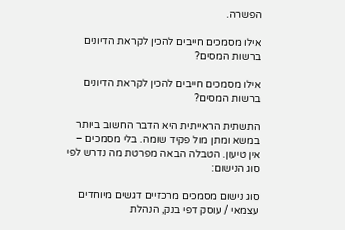הפשרה.

אילו מסמכים חייבים להכין לקראת הדיונים ברשות המסים?

אילו מסמכים חייבים להכין לקראת הדיונים ברשות המסים?

התשתית הראייתית היא הדבר החשוב ביותר במשא ומתן מול פקיד שומה. בלי מסמכים – אין טיעון. הטבלה הבאה מפרטת מה נדרש לפי סוג הנישום:

סוג נישום מסמכים מרכזיים דגשים מיוחדים
עצמאי / עוסק דפי בנק, הנהלת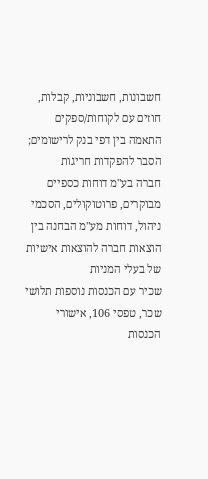חשבונות, חשבוניות, קבלות, חוזים עם לקוחות/ספקים התאמה בין דפי בנק לרישומים; הסבר להפקדות חריגות
חברה בע"מ דוחות כספיים מבוקרים, פרוטוקולים, הסכמי ניהול, דוחות מע"מ הבחנה בין הוצאות חברה להוצאות אישיות של בעלי המניות
שכיר עם הכנסות נוספות תלושי שכר, טפסי 106, אישורי הכנסות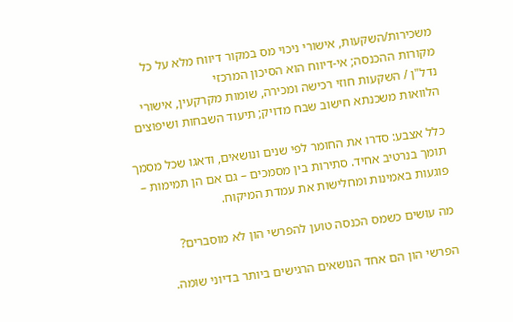משכירות/השקעות, אישורי ניכוי מס במקור דיווח מלא על כל מקורות ההכנסה; אי-דיווח הוא הסיכון המרכזי
נדל"ן / השקעות חוזי רכישה ומכירה, שומות מקרקעין, אישורי הלוואות משכנתא חישוב שבח מדויק; תיעוד השבחות ושיפוצים

כלל אצבע: סדרו את החומר לפי שנים ונושאים, ודאגו שכל מסמך תומך בנרטיב אחיד. סתירות בין מסמכים – גם אם הן תמימות – פוגעות באמינות ומחלישות את עמדת המיקוח.

מה עושים כשמס הכנסה טוען להפרשי הון לא מוסברים?

הפרשי הון הם אחד הנושאים הרגישים ביותר בדיוני שומה.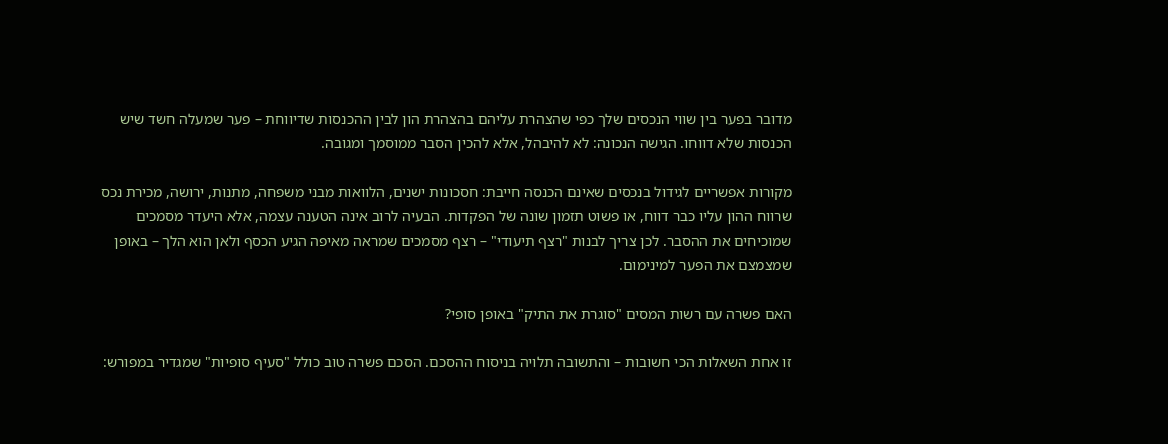מדובר בפער בין שווי הנכסים שלך כפי שהצהרת עליהם בהצהרת הון לבין ההכנסות שדיווחת – פער שמעלה חשד שיש הכנסות שלא דווחו. הגישה הנכונה: לא להיבהל, אלא להכין הסבר ממוסמך ומגובה.

מקורות אפשריים לגידול בנכסים שאינם הכנסה חייבת: חסכונות ישנים, הלוואות מבני משפחה, מתנות, ירושה, מכירת נכס שרווח ההון עליו כבר דווח, או פשוט תזמון שונה של הפקדות. הבעיה לרוב אינה הטענה עצמה, אלא היעדר מסמכים שמוכיחים את ההסבר. לכן צריך לבנות "רצף תיעודי" – רצף מסמכים שמראה מאיפה הגיע הכסף ולאן הוא הלך – באופן שמצמצם את הפער למינימום.

האם פשרה עם רשות המסים "סוגרת את התיק" באופן סופי?

זו אחת השאלות הכי חשובות – והתשובה תלויה בניסוח ההסכם. הסכם פשרה טוב כולל "סעיף סופיות" שמגדיר במפורש: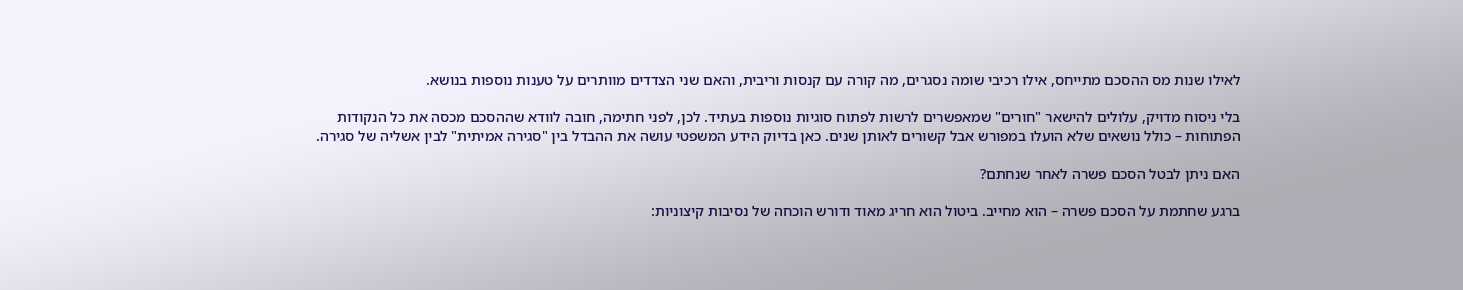לאילו שנות מס ההסכם מתייחס, אילו רכיבי שומה נסגרים, מה קורה עם קנסות וריבית, והאם שני הצדדים מוותרים על טענות נוספות בנושא.

בלי ניסוח מדויק, עלולים להישאר "חורים" שמאפשרים לרשות לפתוח סוגיות נוספות בעתיד. לכן, לפני חתימה, חובה לוודא שההסכם מכסה את כל הנקודות הפתוחות – כולל נושאים שלא הועלו במפורש אבל קשורים לאותן שנים. כאן בדיוק הידע המשפטי עושה את ההבדל בין "סגירה אמיתית" לבין אשליה של סגירה.

האם ניתן לבטל הסכם פשרה לאחר שנחתם?

ברגע שחתמת על הסכם פשרה – הוא מחייב. ביטול הוא חריג מאוד ודורש הוכחה של נסיבות קיצוניות: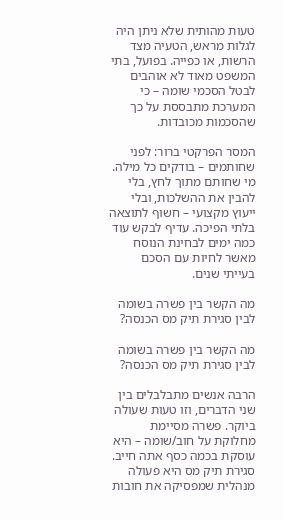טעות מהותית שלא ניתן היה לגלות מראש, הטעיה מצד הרשות, או כפייה. בפועל, בתי המשפט מאוד לא אוהבים לבטל הסכמי שומה – כי המערכת מתבססת על כך שהסכמות מכובדות.

המסר הפרקטי ברור: לפני שחותמים – בודקים כל מילה. מי שחותם מתוך לחץ, בלי להבין את ההשלכות, ובלי ייעוץ מקצועי – חשוף לתוצאה בלתי הפיכה. עדיף לבקש עוד כמה ימים לבחינת הנוסח מאשר לחיות עם הסכם בעייתי שנים.

מה הקשר בין פשרה בשומה לבין סגירת תיק מס הכנסה?

מה הקשר בין פשרה בשומה לבין סגירת תיק מס הכנסה?

הרבה אנשים מתבלבלים בין שני הדברים, וזו טעות שעולה ביוקר. פשרה מסיימת מחלוקת על חוב/שומה – היא עוסקת בכמה כסף אתה חייב. סגירת תיק מס היא פעולה מנהלית שמפסיקה את חובות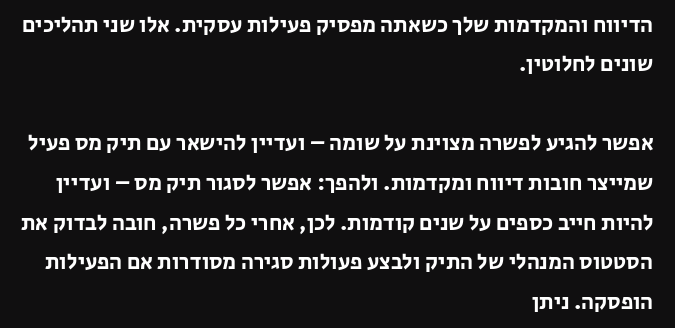הדיווח והמקדמות שלך כשאתה מפסיק פעילות עסקית. אלו שני תהליכים שונים לחלוטין.

אפשר להגיע לפשרה מצוינת על שומה – ועדיין להישאר עם תיק מס פעיל שמייצר חובות דיווח ומקדמות. ולהפך: אפשר לסגור תיק מס – ועדיין להיות חייב כספים על שנים קודמות. לכן, אחרי כל פשרה, חובה לבדוק את הסטטוס המנהלי של התיק ולבצע פעולות סגירה מסודרות אם הפעילות הופסקה. ניתן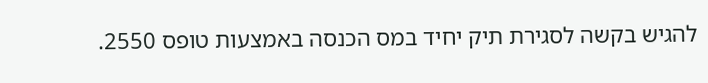להגיש בקשה לסגירת תיק יחיד במס הכנסה באמצעות טופס 2550.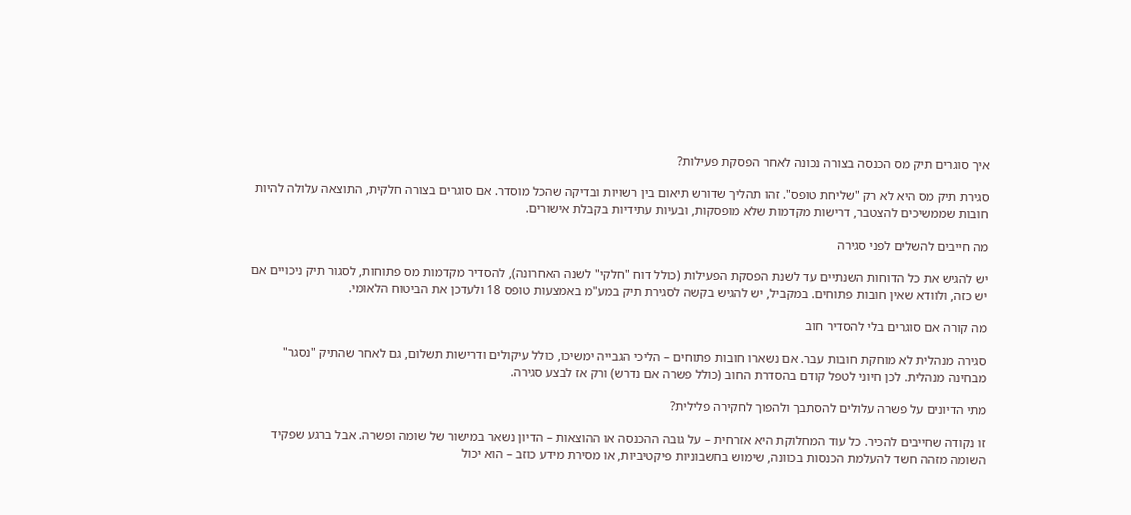איך סוגרים תיק מס הכנסה בצורה נכונה לאחר הפסקת פעילות?

סגירת תיק מס היא לא רק "שליחת טופס". זהו תהליך שדורש תיאום בין רשויות ובדיקה שהכל מוסדר. אם סוגרים בצורה חלקית, התוצאה עלולה להיות חובות שממשיכים להצטבר, דרישות מקדמות שלא מופסקות, ובעיות עתידיות בקבלת אישורים.

מה חייבים להשלים לפני סגירה

יש להגיש את כל הדוחות השנתיים עד לשנת הפסקת הפעילות (כולל דוח "חלקי" לשנה האחרונה), להסדיר מקדמות מס פתוחות, לסגור תיק ניכויים אם יש כזה, ולוודא שאין חובות פתוחים. במקביל, יש להגיש בקשה לסגירת תיק במע"מ באמצעות טופס 18 ולעדכן את הביטוח הלאומי.

מה קורה אם סוגרים בלי להסדיר חוב

סגירה מנהלית לא מוחקת חובות עבר. אם נשארו חובות פתוחים – הליכי הגבייה ימשיכו, כולל עיקולים ודרישות תשלום, גם לאחר שהתיק "נסגר" מבחינה מנהלית. לכן חיוני לטפל קודם בהסדרת החוב (כולל פשרה אם נדרש) ורק אז לבצע סגירה.

מתי הדיונים על פשרה עלולים להסתבך ולהפוך לחקירה פלילית?

זו נקודה שחייבים להכיר. כל עוד המחלוקת היא אזרחית – על גובה ההכנסה או ההוצאות – הדיון נשאר במישור של שומה ופשרה. אבל ברגע שפקיד השומה מזהה חשד להעלמת הכנסות בכוונה, שימוש בחשבוניות פיקטיביות, או מסירת מידע כוזב – הוא יכול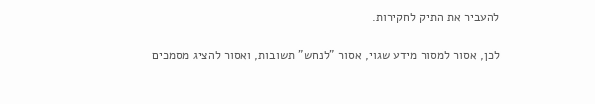להעביר את התיק לחקירות.

לכן, אסור למסור מידע שגוי, אסור "לנחש" תשובות, ואסור להציג מסמכים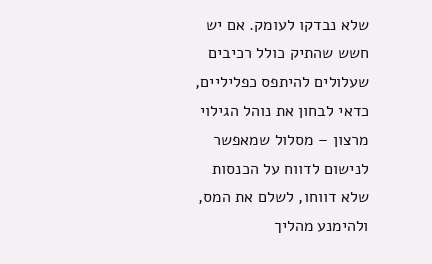שלא נבדקו לעומק. אם יש חשש שהתיק כולל רכיבים שעלולים להיתפס כפליליים, כדאי לבחון את נוהל הגילוי מרצון – מסלול שמאפשר לנישום לדווח על הכנסות שלא דווחו, לשלם את המס, ולהימנע מהליך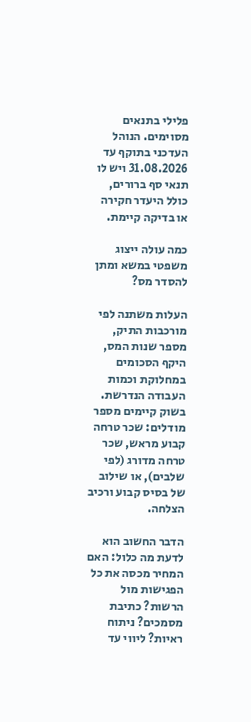פלילי בתנאים מסוימים. הנוהל העדכני בתוקף עד 31.08.2026 ויש לו תנאי סף ברורים, כולל היעדר חקירה או בדיקה קיימת.

כמה עולה ייצוג משפטי במשא ומתן להסדר מס?

העלות משתנה לפי מורכבות התיק, מספר שנות המס, היקף הסכומים במחלוקת וכמות העבודה הנדרשת. בשוק קיימים מספר מודלים: שכר טרחה קבוע מראש, שכר טרחה מדורג (לפי שלבים), או שילוב של בסיס קבוע ורכיב הצלחה.

הדבר החשוב הוא לדעת מה כלול: האם המחיר מכסה את כל הפגישות מול הרשות? כתיבת מסמכים? ניתוח ראיות? ליווי עד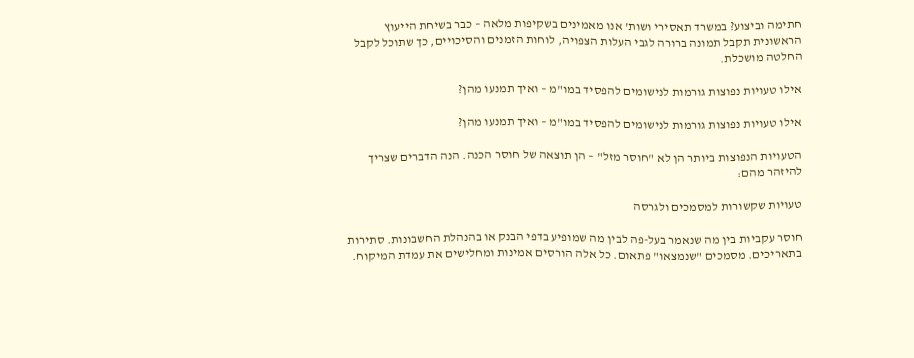חתימה וביצוע? במשרד תאסירי ושות' אנו מאמינים בשקיפות מלאה – כבר בשיחת הייעוץ הראשונית תקבל תמונה ברורה לגבי העלות הצפויה, לוחות הזמנים והסיכויים, כך שתוכל לקבל החלטה מושכלת.

אילו טעויות נפוצות גורמות לנישומים להפסיד במו"מ – ואיך תמנעו מהן?

אילו טעויות נפוצות גורמות לנישומים להפסיד במו"מ – ואיך תמנעו מהן?

הטעויות הנפוצות ביותר הן לא "חוסר מזל" – הן תוצאה של חוסר הכנה. הנה הדברים שצריך להיזהר מהם:

טעויות שקשורות למסמכים ולגרסה

חוסר עקביות בין מה שנאמר בעל-פה לבין מה שמופיע בדפי הבנק או בהנהלת החשבונות. סתירות בתאריכים. מסמכים "שנמצאו" פתאום. כל אלה הורסים אמינות ומחלישים את עמדת המיקוח.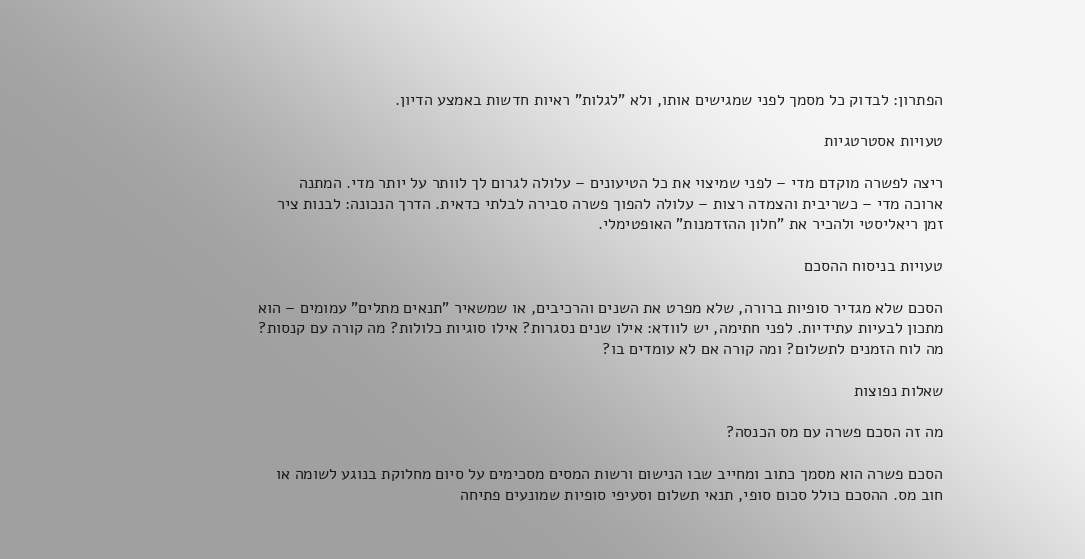הפתרון: לבדוק כל מסמך לפני שמגישים אותו, ולא "לגלות" ראיות חדשות באמצע הדיון.

טעויות אסטרטגיות

ריצה לפשרה מוקדם מדי – לפני שמיצוי את כל הטיעונים – עלולה לגרום לך לוותר על יותר מדי. המתנה ארוכה מדי – כשריבית והצמדה רצות – עלולה להפוך פשרה סבירה לבלתי כדאית. הדרך הנכונה: לבנות ציר זמן ריאליסטי ולהכיר את "חלון ההזדמנות" האופטימלי.

טעויות בניסוח ההסכם

הסכם שלא מגדיר סופיות ברורה, שלא מפרט את השנים והרכיבים, או שמשאיר "תנאים מתלים" עמומים – הוא מתכון לבעיות עתידיות. לפני חתימה, יש לוודא: אילו שנים נסגרות? אילו סוגיות כלולות? מה קורה עם קנסות? מה לוח הזמנים לתשלום? ומה קורה אם לא עומדים בו?

שאלות נפוצות

מה זה הסכם פשרה עם מס הכנסה?

הסכם פשרה הוא מסמך כתוב ומחייב שבו הנישום ורשות המסים מסכימים על סיום מחלוקת בנוגע לשומה או חוב מס. ההסכם כולל סכום סופי, תנאי תשלום וסעיפי סופיות שמונעים פתיחה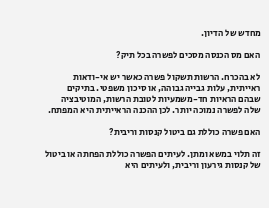מחדש של הדיון.

האם מס הכנסה מסכים לפשרה בכל תיק?

לא בהכרח. הרשות תשקול פשרה כאשר יש אי-ודאות ראייתית, עלות גבייה גבוהה, או סיכון משפטי. בתיקים שבהם הראיות חד-משמעיות לטובת הרשות, המוטיבציה שלה לפשרה נמוכה יותר. לכן ההכנה הראייתית היא המפתח.

האם פשרה כוללת גם ביטול קנסות וריבית?

זה תלוי במשא ומתן. לעיתים הפשרה כוללת הפחתה או ביטול של קנסות גירעון וריבית, ולעיתים היא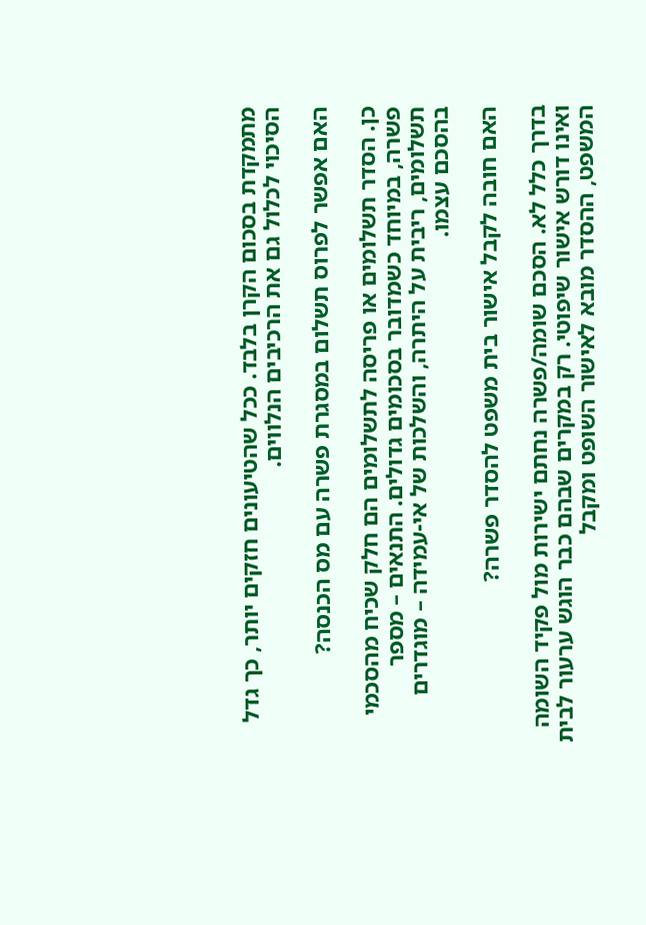מתמקדת בסכום הקרן בלבד. ככל שהטיעונים חזקים יותר, כך גדל הסיכוי לכלול גם את הרכיבים הנלווים.

האם אפשר לפרוס תשלום במסגרת פשרה עם מס הכנסה?

כן. הסדר תשלומים או פריסה לתשלומים הם חלק שכיח מהסכמי פשרה, במיוחד כשמדובר בסכומים גדולים. התנאים – מספר תשלומים, ריבית על היתרה, והשלכות של אי-עמידה – מוגדרים בהסכם עצמו.

האם חובה לקבל אישור בית משפט להסדר פשרה?

בדרך כלל לא. הסכם שומה/פשרה נחתם ישירות מול פקיד השומה ואינו דורש אישור שיפוטי. רק במקרים שבהם כבר הוגש ערעור לבית המשפט, ההסדר מובא לאישור השופט ומקבל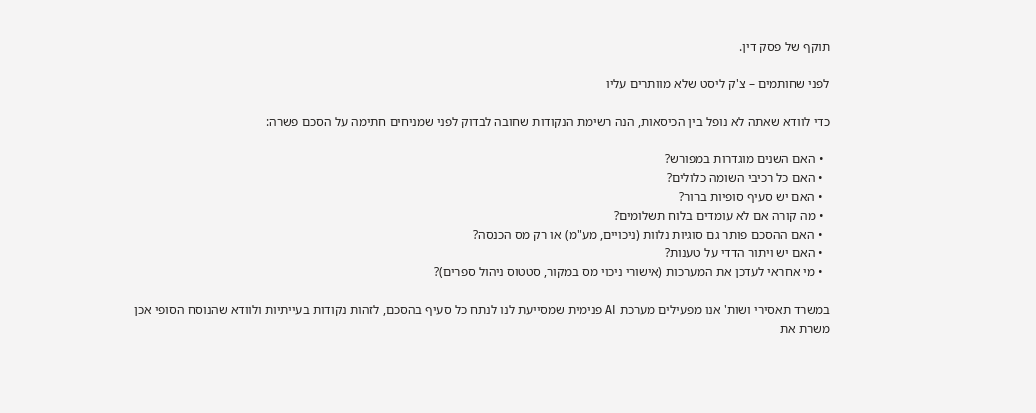תוקף של פסק דין.

לפני שחותמים – צ'ק ליסט שלא מוותרים עליו

כדי לוודא שאתה לא נופל בין הכיסאות, הנה רשימת הנקודות שחובה לבדוק לפני שמניחים חתימה על הסכם פשרה:

  • האם השנים מוגדרות במפורש?
  • האם כל רכיבי השומה כלולים?
  • האם יש סעיף סופיות ברור?
  • מה קורה אם לא עומדים בלוח תשלומים?
  • האם ההסכם פותר גם סוגיות נלוות (ניכויים, מע"מ) או רק מס הכנסה?
  • האם יש ויתור הדדי על טענות?
  • מי אחראי לעדכן את המערכות (אישורי ניכוי מס במקור, סטטוס ניהול ספרים)?

במשרד תאסירי ושות' אנו מפעילים מערכת AI פנימית שמסייעת לנו לנתח כל סעיף בהסכם, לזהות נקודות בעייתיות ולוודא שהנוסח הסופי אכן משרת את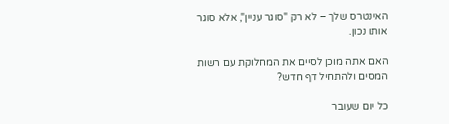האינטרס שלך – לא רק "סוגר עניין", אלא סוגר אותו נכון.

האם אתה מוכן לסיים את המחלוקת עם רשות המסים ולהתחיל דף חדש?

כל יום שעובר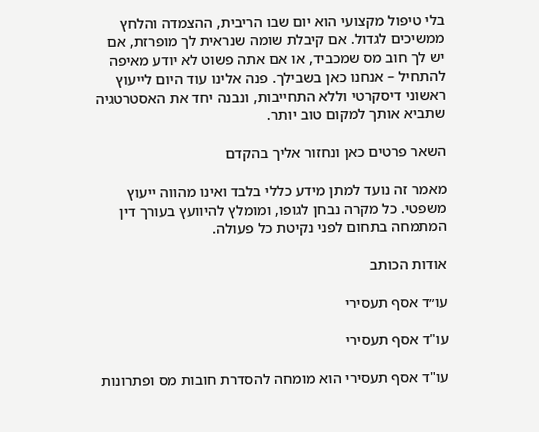בלי טיפול מקצועי הוא יום שבו הריבית, ההצמדה והלחץ ממשיכים לגדול. אם קיבלת שומה שנראית לך מופרזת, אם יש לך חוב מס שמכביד, או אם אתה פשוט לא יודע מאיפה להתחיל – אנחנו כאן בשבילך. פנה אלינו עוד היום לייעוץ ראשוני דיסקרטי וללא התחייבות, ונבנה יחד את האסטרטגיה שתביא אותך למקום טוב יותר.

השאר פרטים כאן ונחזור אליך בהקדם

מאמר זה נועד למתן מידע כללי בלבד ואינו מהווה ייעוץ משפטי. כל מקרה נבחן לגופו, ומומלץ להיוועץ בעורך דין המתמחה בתחום לפני נקיטת כל פעולה.

אודות הכותב

עו״ד אסף תעסירי

עו"ד אסף תעסירי

עו"ד אסף תעסירי הוא מומחה להסדרת חובות מס ופתרונות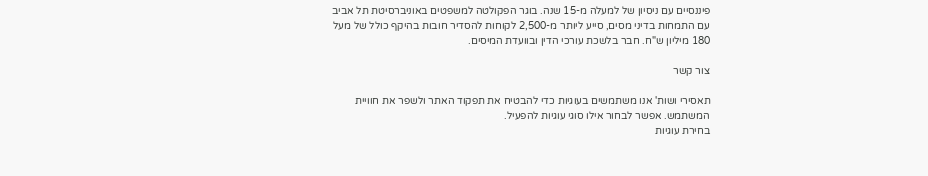פיננסיים עם ניסיון של למעלה מ-15 שנה. בוגר הפקולטה למשפטים באוניברסיטת תל אביב עם התמחות בדיני מסים, סייע ליותר מ-2,500 לקוחות להסדיר חובות בהיקף כולל של מעל 180 מיליון ש"ח. חבר בלשכת עורכי הדין ובוועדת המיסים.

צור קשר

תאסירי ושות' אנו משתמשים בעוגיות כדי להבטיח את תפקוד האתר ולשפר את חוויית המשתמש. אפשר לבחור אילו סוגי עוגיות להפעיל.
בחירת עוגיות